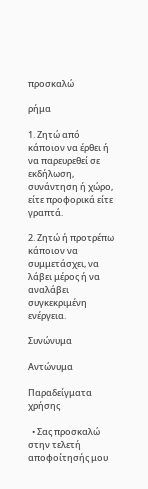προσκαλώ

ρήμα

1. Ζητώ από κάποιον να έρθει ή να παρευρεθεί σε εκδήλωση, συνάντηση ή χώρο, είτε προφορικά είτε γραπτά.

2. Ζητώ ή προτρέπω κάποιον να συμμετάσχει, να λάβει μέρος ή να αναλάβει συγκεκριμένη ενέργεια.

Συνώνυμα

Αντώνυμα

Παραδείγματα χρήσης

  • Σας προσκαλώ στην τελετή αποφοίτησής μου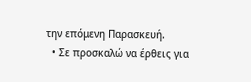την επόμενη Παρασκευή.
  • Σε προσκαλώ να έρθεις για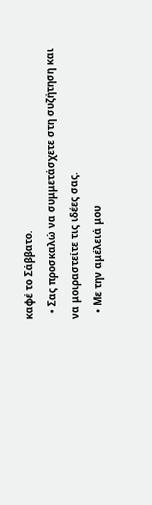καφέ το Σάββατο.
  • Σας προσκαλώ να συμμετάσχετε στη συζήτηση και να μοιραστείτε τις ιδέες σας.
  • Με την αμέλειά μου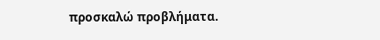προσκαλώ προβλήματα.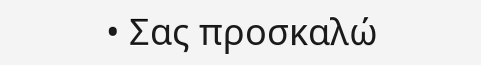• Σας προσκαλώ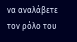να αναλάβετε τον ρόλο του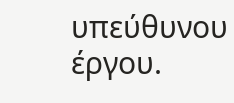υπεύθυνου έργου.